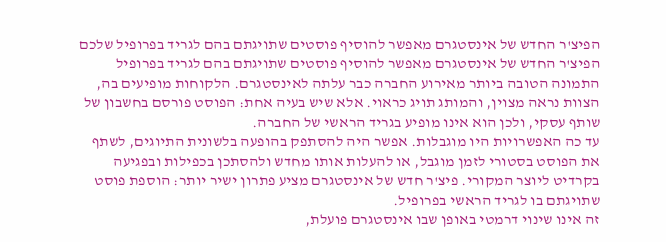הפיצ'ר החדש של אינסטגרם מאפשר להוסיף פוסטים שתויגתם בהם לגריד בפרופיל שלכם
הפיצ'ר החדש של אינסטגרם מאפשר להוסיף פוסטים שתויגתם בהם לגריד בפרופיל
התמונה הטובה ביותר מאירוע החברה כבר עלתה לאינסטגרם. הלקוחות מופיעים בה, הצוות נראה מצוין, והמותג תויג כראוי. אלא שיש בעיה אחת: הפוסט פורסם בחשבון של שותף עסקי, ולכן הוא אינו מופיע בגריד הראשי של החברה.
עד כה האפשרויות היו מוגבלות. אפשר היה להסתפק בהופעה בלשונית התיוגים, לשתף את הפוסט בסטורי לזמן מוגבל, או להעלות אותו מחדש ולהסתכן בכפילות ובפגיעה בקרדיט ליוצר המקורי. פיצ'ר חדש של אינסטגרם מציע פתרון ישיר יותר: הוספת פוסט שתויגתם בו לגריד הראשי בפרופיל.
זה אינו שינוי דרמטי באופן שבו אינסטגרם פועלת,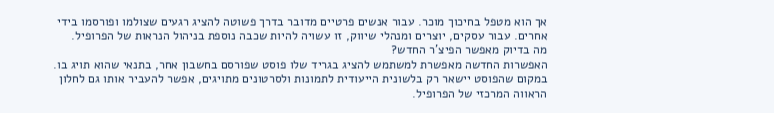אך הוא מטפל בחיכוך מוכר. עבור אנשים פרטיים מדובר בדרך פשוטה להציג רגעים שצולמו ופורסמו בידי אחרים. עבור עסקים, יוצרים ומנהלי שיווק, זו עשויה להיות שכבה נוספת בניהול הנראות של הפרופיל.
מה בדיוק מאפשר הפיצ'ר החדש?
האפשרות החדשה מאפשרת למשתמש להציג בגריד שלו פוסט שפורסם בחשבון אחר, בתנאי שהוא תויג בו. במקום שהפוסט יישאר רק בלשונית הייעודית לתמונות ולסרטונים מתויגים, אפשר להעביר אותו גם לחלון הראווה המרכזי של הפרופיל.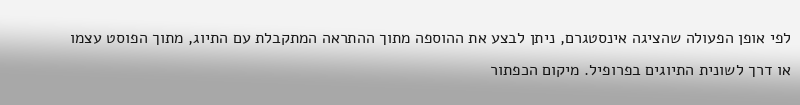לפי אופן הפעולה שהציגה אינסטגרם, ניתן לבצע את ההוספה מתוך ההתראה המתקבלת עם התיוג, מתוך הפוסט עצמו או דרך לשונית התיוגים בפרופיל. מיקום הכפתור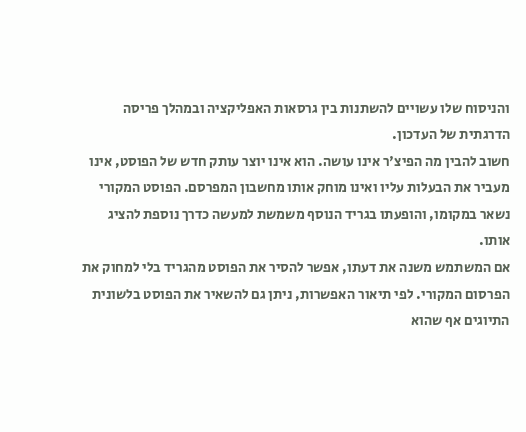והניסוח שלו עשויים להשתנות בין גרסאות האפליקציה ובמהלך פריסה הדרגתית של העדכון.
חשוב להבין מה הפיצ'ר אינו עושה. הוא אינו יוצר עותק חדש של הפוסט, אינו מעביר את הבעלות עליו ואינו מוחק אותו מחשבון המפרסם. הפוסט המקורי נשאר במקומו, והופעתו בגריד הנוסף משמשת למעשה כדרך נוספת להציג אותו.
אם המשתמש משנה את דעתו, אפשר להסיר את הפוסט מהגריד בלי למחוק את הפרסום המקורי. לפי תיאור האפשרות, ניתן גם להשאיר את הפוסט בלשונית התיוגים אף שהוא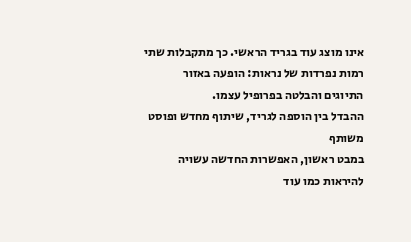אינו מוצג עוד בגריד הראשי. כך מתקבלות שתי רמות נפרדות של נראות: הופעה באזור התיוגים והבלטה בפרופיל עצמו.
ההבדל בין הוספה לגריד, שיתוף מחדש ופוסט משותף
במבט ראשון, האפשרות החדשה עשויה להיראות כמו עוד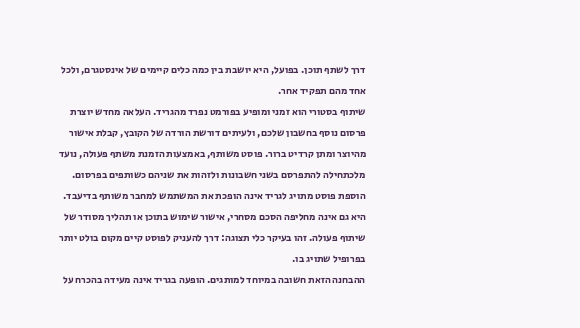דרך לשתף תוכן. בפועל, היא יושבת בין כמה כלים קיימים של אינסטגרם, ולכל אחד מהם תפקיד אחר.
שיתוף בסטורי הוא זמני ומופיע בפורמט נפרד מהגריד. העלאה מחדש יוצרת פרסום נוסף בחשבון שלכם, ולעיתים דורשת הורדה של הקובץ, קבלת אישור מהיוצר ומתן קרדיט ברור. פוסט משותף, באמצעות הזמנת משתף פעולה, נועד מלכתחילה להתפרסם בשני חשבונות ולזהות את שניהם כשותפים בפרסום.
הוספת פוסט מתויג לגריד אינה הופכת את המשתמש למחבר משותף בדיעבד. היא גם אינה מחליפה הסכם מסחרי, אישור שימוש בתוכן או תהליך מסודר של שיתוף פעולה. זהו בעיקר כלי תצוגה: דרך להעניק לפוסט קיים מקום בולט יותר בפרופיל שתויג בו.
ההבחנה הזאת חשובה במיוחד למותגים. הופעה בגריד אינה מעידה בהכרח על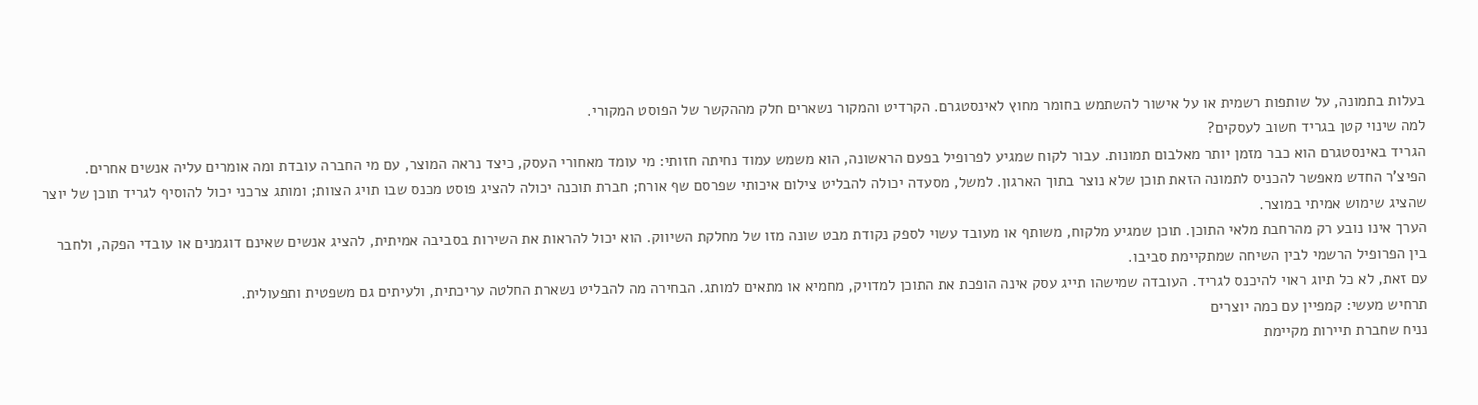בעלות בתמונה, על שותפות רשמית או על אישור להשתמש בחומר מחוץ לאינסטגרם. הקרדיט והמקור נשארים חלק מההקשר של הפוסט המקורי.
למה שינוי קטן בגריד חשוב לעסקים?
הגריד באינסטגרם הוא כבר מזמן יותר מאלבום תמונות. עבור לקוח שמגיע לפרופיל בפעם הראשונה, הוא משמש עמוד נחיתה חזותי: מי עומד מאחורי העסק, כיצד נראה המוצר, עם מי החברה עובדת ומה אומרים עליה אנשים אחרים.
הפיצ'ר החדש מאפשר להכניס לתמונה הזאת תוכן שלא נוצר בתוך הארגון. למשל, מסעדה יכולה להבליט צילום איכותי שפרסם שף אורח; חברת תוכנה יכולה להציג פוסט מכנס שבו תויג הצוות; ומותג צרכני יכול להוסיף לגריד תוכן של יוצר שהציג שימוש אמיתי במוצר.
הערך אינו נובע רק מהרחבת מלאי התוכן. תוכן שמגיע מלקוח, משותף או מעובד עשוי לספק נקודת מבט שונה מזו של מחלקת השיווק. הוא יכול להראות את השירות בסביבה אמיתית, להציג אנשים שאינם דוגמנים או עובדי הפקה, ולחבר בין הפרופיל הרשמי לבין השיחה שמתקיימת סביבו.
עם זאת, לא כל תיוג ראוי להיכנס לגריד. העובדה שמישהו תייג עסק אינה הופכת את התוכן למדויק, מחמיא או מתאים למותג. הבחירה מה להבליט נשארת החלטה עריכתית, ולעיתים גם משפטית ותפעולית.
תרחיש מעשי: קמפיין עם כמה יוצרים
נניח שחברת תיירות מקיימת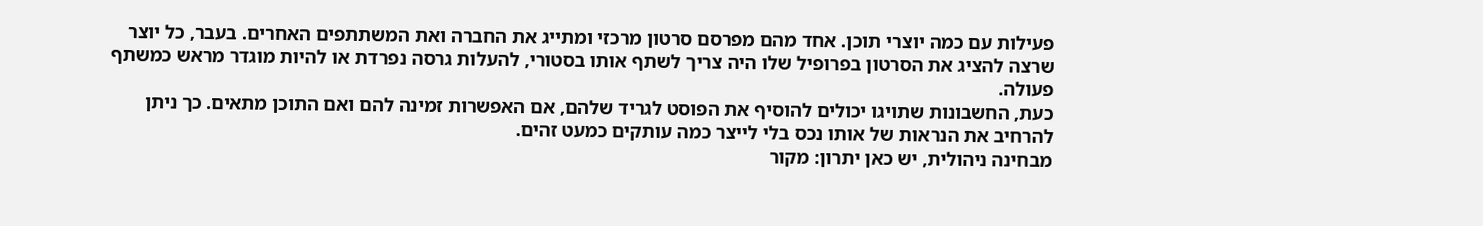פעילות עם כמה יוצרי תוכן. אחד מהם מפרסם סרטון מרכזי ומתייג את החברה ואת המשתתפים האחרים. בעבר, כל יוצר שרצה להציג את הסרטון בפרופיל שלו היה צריך לשתף אותו בסטורי, להעלות גרסה נפרדת או להיות מוגדר מראש כמשתף פעולה.
כעת, החשבונות שתויגו יכולים להוסיף את הפוסט לגריד שלהם, אם האפשרות זמינה להם ואם התוכן מתאים. כך ניתן להרחיב את הנראות של אותו נכס בלי לייצר כמה עותקים כמעט זהים.
מבחינה ניהולית, יש כאן יתרון: מקור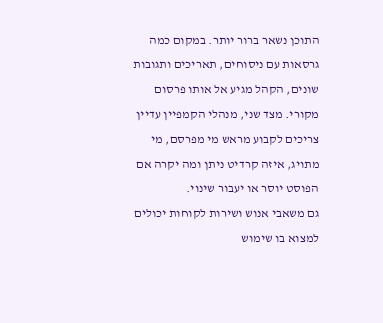התוכן נשאר ברור יותר. במקום כמה גרסאות עם ניסוחים, תאריכים ותגובות שונים, הקהל מגיע אל אותו פרסום מקורי. מצד שני, מנהלי הקמפיין עדיין צריכים לקבוע מראש מי מפרסם, מי מתויג, איזה קרדיט ניתן ומה יקרה אם הפוסט יוסר או יעבור שינוי.
גם משאבי אנוש ושירות לקוחות יכולים למצוא בו שימוש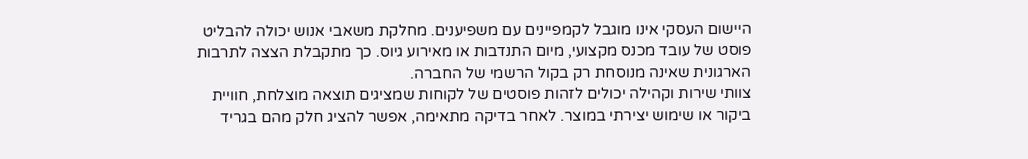היישום העסקי אינו מוגבל לקמפיינים עם משפיענים. מחלקת משאבי אנוש יכולה להבליט פוסט של עובד מכנס מקצועי, מיום התנדבות או מאירוע גיוס. כך מתקבלת הצצה לתרבות הארגונית שאינה מנוסחת רק בקול הרשמי של החברה.
צוותי שירות וקהילה יכולים לזהות פוסטים של לקוחות שמציגים תוצאה מוצלחת, חוויית ביקור או שימוש יצירתי במוצר. לאחר בדיקה מתאימה, אפשר להציג חלק מהם בגריד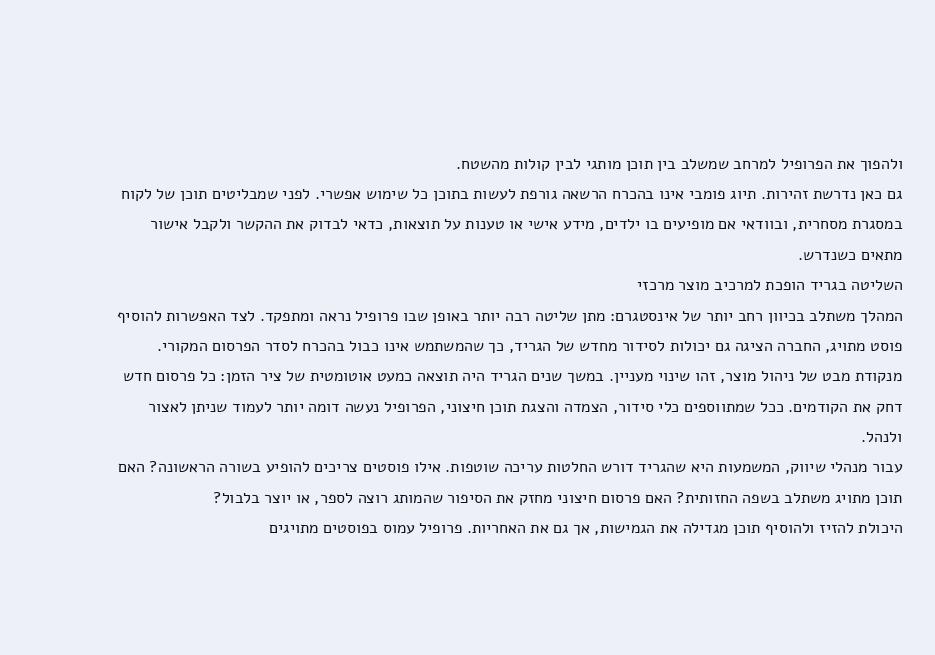ולהפוך את הפרופיל למרחב שמשלב בין תוכן מותגי לבין קולות מהשטח.
גם כאן נדרשת זהירות. תיוג פומבי אינו בהכרח הרשאה גורפת לעשות בתוכן כל שימוש אפשרי. לפני שמבליטים תוכן של לקוח במסגרת מסחרית, ובוודאי אם מופיעים בו ילדים, מידע אישי או טענות על תוצאות, כדאי לבדוק את ההקשר ולקבל אישור מתאים כשנדרש.
השליטה בגריד הופכת למרכיב מוצר מרכזי
המהלך משתלב בכיוון רחב יותר של אינסטגרם: מתן שליטה רבה יותר באופן שבו פרופיל נראה ומתפקד. לצד האפשרות להוסיף פוסט מתויג, החברה הציגה גם יכולות לסידור מחדש של הגריד, כך שהמשתמש אינו כבול בהכרח לסדר הפרסום המקורי.
מנקודת מבט של ניהול מוצר, זהו שינוי מעניין. במשך שנים הגריד היה תוצאה כמעט אוטומטית של ציר הזמן: כל פרסום חדש דחק את הקודמים. ככל שמתווספים כלי סידור, הצמדה והצגת תוכן חיצוני, הפרופיל נעשה דומה יותר לעמוד שניתן לאצור ולנהל.
עבור מנהלי שיווק, המשמעות היא שהגריד דורש החלטות עריכה שוטפות. אילו פוסטים צריכים להופיע בשורה הראשונה? האם תוכן מתויג משתלב בשפה החזותית? האם פרסום חיצוני מחזק את הסיפור שהמותג רוצה לספר, או יוצר בלבול?
היכולת להזיז ולהוסיף תוכן מגדילה את הגמישות, אך גם את האחריות. פרופיל עמוס בפוסטים מתויגים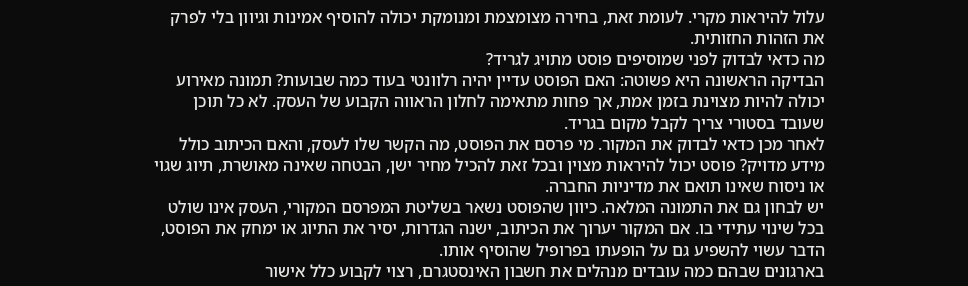עלול להיראות מקרי. לעומת זאת, בחירה מצומצמת ומנומקת יכולה להוסיף אמינות וגיוון בלי לפרק את הזהות החזותית.
מה כדאי לבדוק לפני שמוסיפים פוסט מתויג לגריד?
הבדיקה הראשונה היא פשוטה: האם הפוסט עדיין יהיה רלוונטי בעוד כמה שבועות? תמונה מאירוע יכולה להיות מצוינת בזמן אמת, אך פחות מתאימה לחלון הראווה הקבוע של העסק. לא כל תוכן שעובד בסטורי צריך לקבל מקום בגריד.
לאחר מכן כדאי לבדוק את המקור. מי פרסם את הפוסט, מה הקשר שלו לעסק, והאם הכיתוב כולל מידע מדויק? פוסט יכול להיראות מצוין ובכל זאת להכיל מחיר ישן, הבטחה שאינה מאושרת, תיוג שגוי או ניסוח שאינו תואם את מדיניות החברה.
יש לבחון גם את התמונה המלאה. כיוון שהפוסט נשאר בשליטת המפרסם המקורי, העסק אינו שולט בכל שינוי עתידי בו. אם המקור יערוך את הכיתוב, ישנה הגדרות, יסיר את התיוג או ימחק את הפוסט, הדבר עשוי להשפיע גם על הופעתו בפרופיל שהוסיף אותו.
בארגונים שבהם כמה עובדים מנהלים את חשבון האינסטגרם, רצוי לקבוע כלל אישור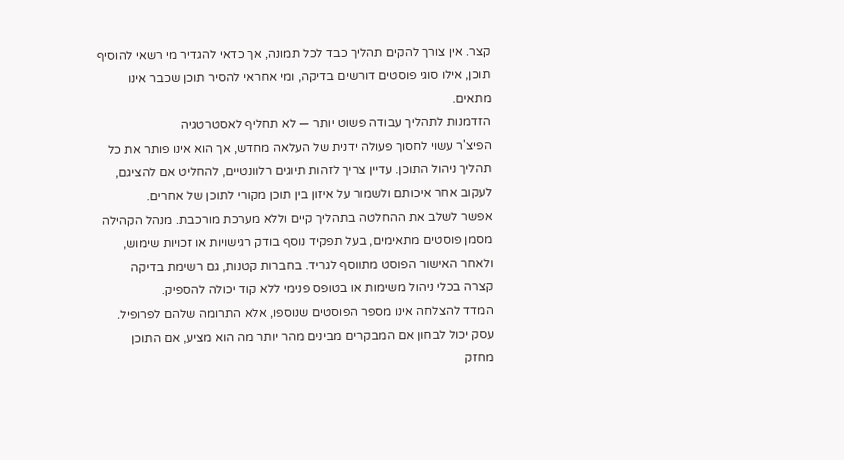קצר. אין צורך להקים תהליך כבד לכל תמונה, אך כדאי להגדיר מי רשאי להוסיף תוכן, אילו סוגי פוסטים דורשים בדיקה, ומי אחראי להסיר תוכן שכבר אינו מתאים.
הזדמנות לתהליך עבודה פשוט יותר — לא תחליף לאסטרטגיה
הפיצ'ר עשוי לחסוך פעולה ידנית של העלאה מחדש, אך הוא אינו פותר את כל תהליך ניהול התוכן. עדיין צריך לזהות תיוגים רלוונטיים, להחליט אם להציגם, לעקוב אחר איכותם ולשמור על איזון בין תוכן מקורי לתוכן של אחרים.
אפשר לשלב את ההחלטה בתהליך קיים וללא מערכת מורכבת. מנהל הקהילה מסמן פוסטים מתאימים, בעל תפקיד נוסף בודק רגישויות או זכויות שימוש, ולאחר האישור הפוסט מתווסף לגריד. בחברות קטנות, גם רשימת בדיקה קצרה בכלי ניהול משימות או בטופס פנימי ללא קוד יכולה להספיק.
המדד להצלחה אינו מספר הפוסטים שנוספו, אלא התרומה שלהם לפרופיל. עסק יכול לבחון אם המבקרים מבינים מהר יותר מה הוא מציע, אם התוכן מחזק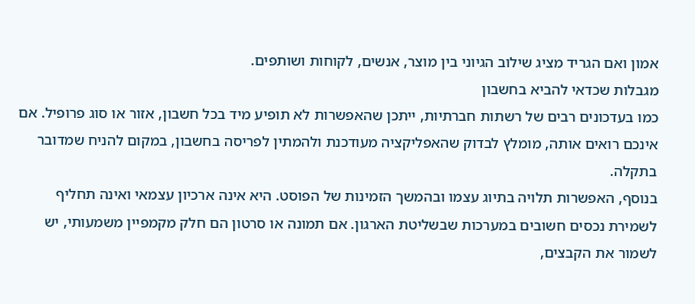אמון ואם הגריד מציג שילוב הגיוני בין מוצר, אנשים, לקוחות ושותפים.
מגבלות שכדאי להביא בחשבון
כמו בעדכונים רבים של רשתות חברתיות, ייתכן שהאפשרות לא תופיע מיד בכל חשבון, אזור או סוג פרופיל. אם אינכם רואים אותה, מומלץ לבדוק שהאפליקציה מעודכנת ולהמתין לפריסה בחשבון, במקום להניח שמדובר בתקלה.
בנוסף, האפשרות תלויה בתיוג עצמו ובהמשך הזמינות של הפוסט. היא אינה ארכיון עצמאי ואינה תחליף לשמירת נכסים חשובים במערכות שבשליטת הארגון. אם תמונה או סרטון הם חלק מקמפיין משמעותי, יש לשמור את הקבצים,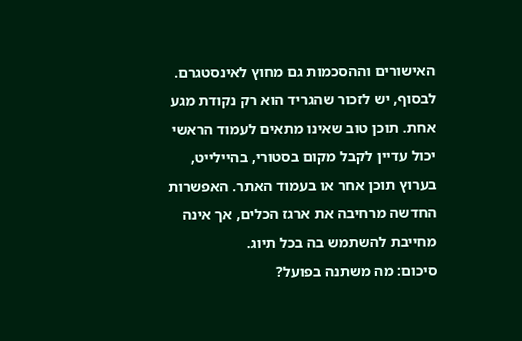האישורים וההסכמות גם מחוץ לאינסטגרם.
לבסוף, יש לזכור שהגריד הוא רק נקודת מגע אחת. תוכן טוב שאינו מתאים לעמוד הראשי יכול עדיין לקבל מקום בסטורי, בהיילייט, בערוץ תוכן אחר או בעמוד האתר. האפשרות החדשה מרחיבה את ארגז הכלים, אך אינה מחייבת להשתמש בה בכל תיוג.
סיכום: מה משתנה בפועל?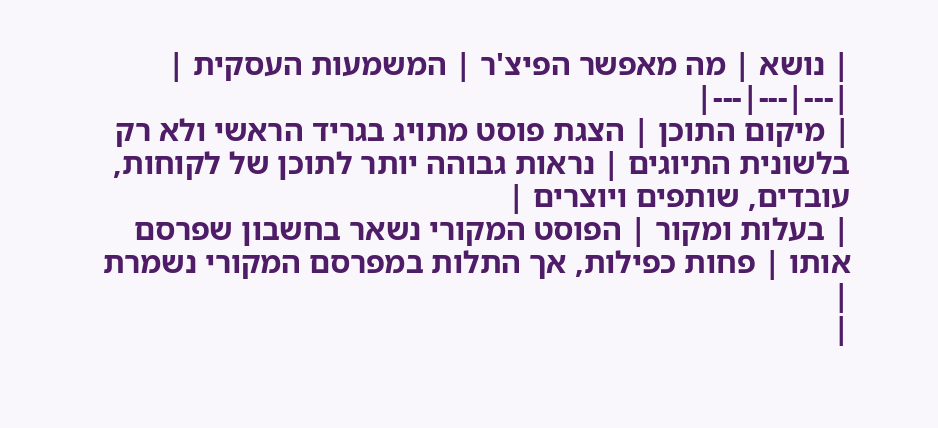| נושא | מה מאפשר הפיצ'ר | המשמעות העסקית |
|---|---|---|
| מיקום התוכן | הצגת פוסט מתויג בגריד הראשי ולא רק בלשונית התיוגים | נראות גבוהה יותר לתוכן של לקוחות, עובדים, שותפים ויוצרים |
| בעלות ומקור | הפוסט המקורי נשאר בחשבון שפרסם אותו | פחות כפילות, אך התלות במפרסם המקורי נשמרת |
|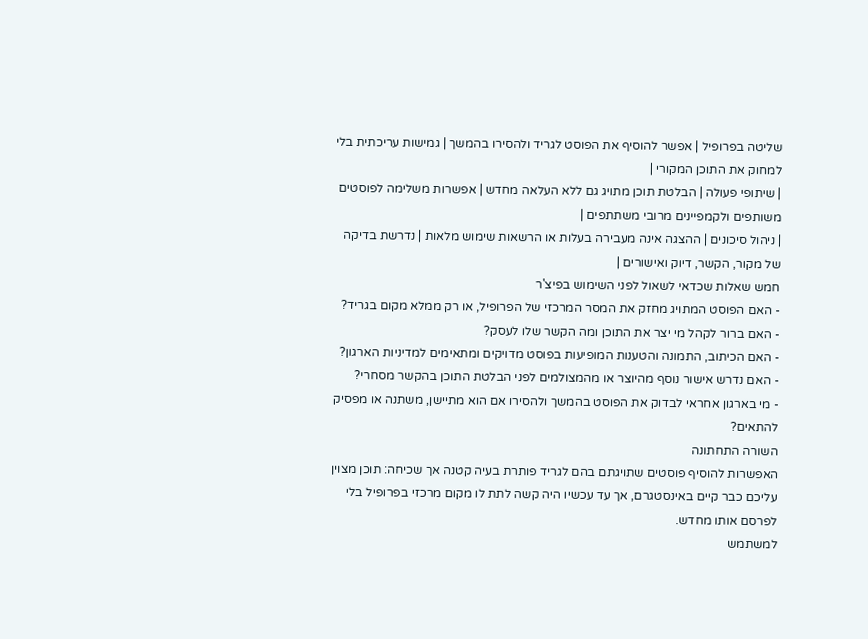שליטה בפרופיל | אפשר להוסיף את הפוסט לגריד ולהסירו בהמשך | גמישות עריכתית בלי למחוק את התוכן המקורי |
| שיתופי פעולה | הבלטת תוכן מתויג גם ללא העלאה מחדש | אפשרות משלימה לפוסטים משותפים ולקמפיינים מרובי משתתפים |
| ניהול סיכונים | ההצגה אינה מעבירה בעלות או הרשאות שימוש מלאות | נדרשת בדיקה של מקור, הקשר, דיוק ואישורים |
חמש שאלות שכדאי לשאול לפני השימוש בפיצ'ר
- האם הפוסט המתויג מחזק את המסר המרכזי של הפרופיל, או רק ממלא מקום בגריד?
- האם ברור לקהל מי יצר את התוכן ומה הקשר שלו לעסק?
- האם הכיתוב, התמונה והטענות המופיעות בפוסט מדויקים ומתאימים למדיניות הארגון?
- האם נדרש אישור נוסף מהיוצר או מהמצולמים לפני הבלטת התוכן בהקשר מסחרי?
- מי בארגון אחראי לבדוק את הפוסט בהמשך ולהסירו אם הוא מתיישן, משתנה או מפסיק להתאים?
השורה התחתונה
האפשרות להוסיף פוסטים שתויגתם בהם לגריד פותרת בעיה קטנה אך שכיחה: תוכן מצוין עליכם כבר קיים באינסטגרם, אך עד עכשיו היה קשה לתת לו מקום מרכזי בפרופיל בלי לפרסם אותו מחדש.
למשתמש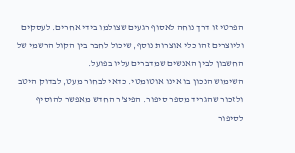הפרטי זו דרך נוחה לאסוף רגעים שצולמו בידי אחרים. לעסקים וליוצרים זהו כלי אוצרות נוסף, שיכול לחבר בין הקול הרשמי של החשבון לבין האנשים שמדברים עליו בפועל.
השימוש הנכון בו אינו אוטומטי. כדאי לבחור מעט, לבדוק היטב ולזכור שהגריד מספר סיפור. הפיצ'ר החדש מאפשר להוסיף לסיפור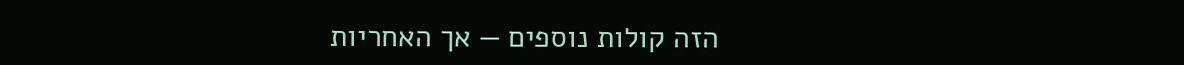הזה קולות נוספים — אך האחריות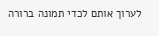לערוך אותם לכדי תמונה ברורה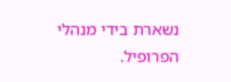נשארת בידי מנהלי הפרופיל.